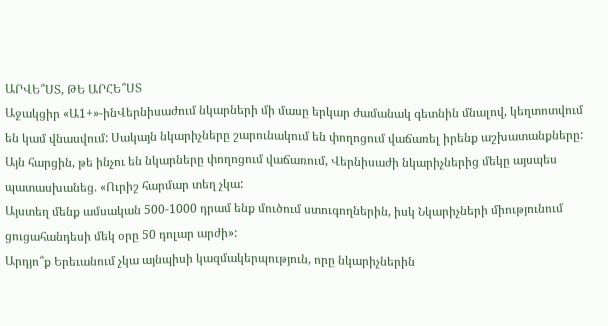ԱՐՎԵ՞ՍՏ, ԹԵ ԱՐՀԵ՞ՍՏ
Աջակցիր «Ա1+»-ինՎերնիսաժում նկարների մի մասը երկար ժամանակ գետնին մնալով, կեղտոտվում են կամ վնասվում: Սակայն նկարիչները շարունակում են փողոցում վաճառել իրենք աշխատանքները:
Այն հարցին, թե ինչու են նկարները փողոցում վաճառում, Վերնիսաժի նկարիչներից մեկը այսպես պատասխանեց. «Ուրիշ հարմար տեղ չկա:
Այստեղ մենք ամսական 500-1000 դրամ ենք մուծում ստուգողներին, իսկ Նկարիչների միությունում ցուցահանդեսի մեկ օրը 50 դոլար արժի»:
Արդյո՞ք Երեւանում չկա այնպիսի կազմակերպություն, որը նկարիչներին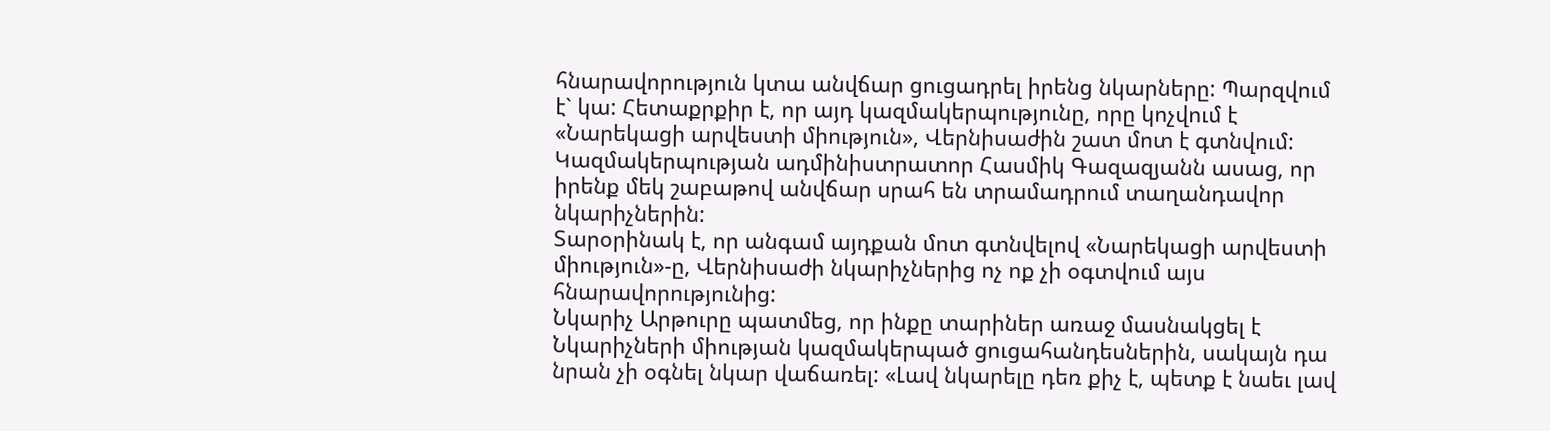հնարավորություն կտա անվճար ցուցադրել իրենց նկարները: Պարզվում է` կա: Հետաքրքիր է, որ այդ կազմակերպությունը, որը կոչվում է «Նարեկացի արվեստի միություն», Վերնիսաժին շատ մոտ է գտնվում:
Կազմակերպության ադմինիստրատոր Հասմիկ Գազազյանն ասաց, որ իրենք մեկ շաբաթով անվճար սրահ են տրամադրում տաղանդավոր նկարիչներին:
Տարօրինակ է, որ անգամ այդքան մոտ գտնվելով «Նարեկացի արվեստի միություն»-ը, Վերնիսաժի նկարիչներից ոչ ոք չի օգտվում այս հնարավորությունից:
Նկարիչ Արթուրը պատմեց, որ ինքը տարիներ առաջ մասնակցել է Նկարիչների միության կազմակերպած ցուցահանդեսներին, սակայն դա նրան չի օգնել նկար վաճառել: «Լավ նկարելը դեռ քիչ է, պետք է նաեւ լավ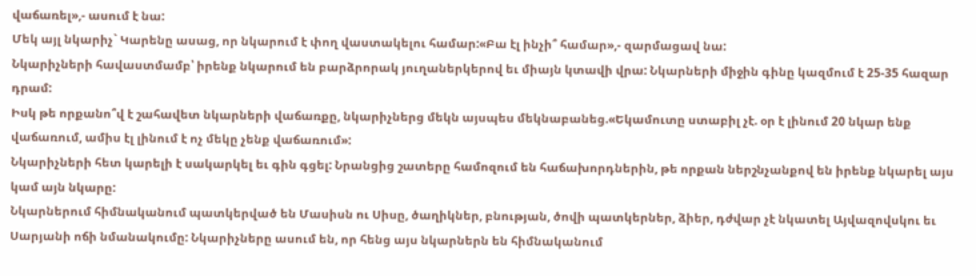վաճառել»,- ասում է նա:
Մեկ այլ նկարիչ` Կարենը ասաց, որ նկարում է փող վաստակելու համար:«Բա էլ ինչի՞ համար»,- զարմացավ նա:
Նկարիչների հավաստմամբ՝ իրենք նկարում են բարձրորակ յուղաներկերով եւ միայն կտավի վրա: Նկարների միջին գինը կազմում է 25-35 հազար դրամ:
Իսկ թե որքանո՞վ է շահավետ նկարների վաճառքը, նկարիչներց մեկն այսպես մեկնաբանեց.«Եկամուտը ստաբիլ չէ. օր է լինում 20 նկար ենք վաճառում, ամիս էլ լինում է ոչ մեկը չենք վաճառում»:
Նկարիչների հետ կարելի է սակարկել եւ գին գցել: Նրանցից շատերը համոզում են հաճախորդներին, թե որքան ներշնչանքով են իրենք նկարել այս կամ այն նկարը:
Նկարներում հիմնականում պատկերված են Մասիսն ու Սիսը, ծաղիկներ, բնության, ծովի պատկերներ, ձիեր, դժվար չէ նկատել Այվազովսկու եւ Սարյանի ոճի նմանակումը: Նկարիչները ասում են, որ հենց այս նկարներն են հիմնականում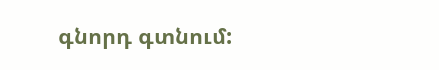գնորդ գտնում: